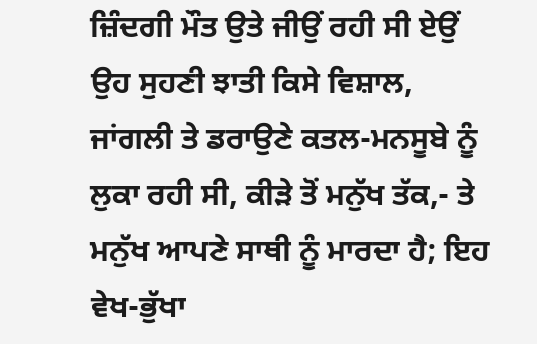ਜ਼ਿੰਦਗੀ ਮੌਤ ਉਤੇ ਜੀਉਂ ਰਹੀ ਸੀ ਏਉਂ ਉਹ ਸੁਹਣੀ ਝਾਤੀ ਕਿਸੇ ਵਿਸ਼ਾਲ, ਜਾਂਗਲੀ ਤੇ ਡਰਾਉਣੇ ਕਤਲ-ਮਨਸੂਬੇ ਨੂੰ ਲੁਕਾ ਰਹੀ ਸੀ, ਕੀੜੇ ਤੋਂ ਮਨੁੱਖ ਤੱਕ,- ਤੇ ਮਨੁੱਖ ਆਪਣੇ ਸਾਥੀ ਨੂੰ ਮਾਰਦਾ ਹੈ; ਇਹ ਵੇਖ-ਭੁੱਖਾ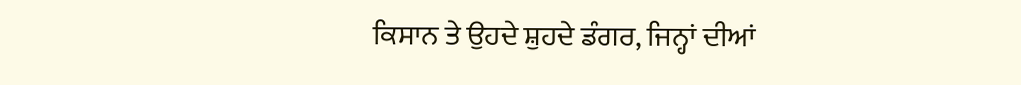ਕਿਸਾਨ ਤੇ ਉਹਦੇ ਸ਼ੁਹਦੇ ਡੰਗਰ, ਜਿਨ੍ਹਾਂ ਦੀਆਂ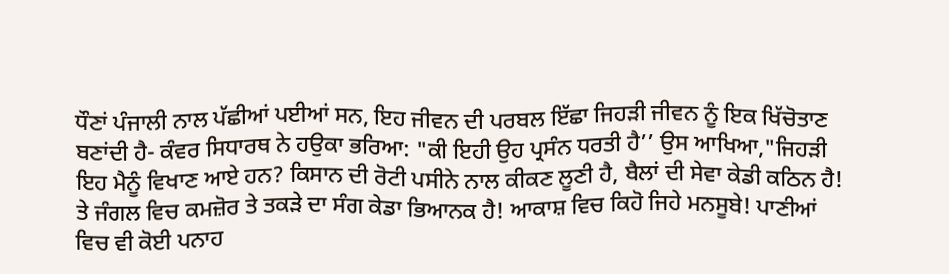ਧੌਣਾਂ ਪੰਜਾਲੀ ਨਾਲ ਪੱਛੀਆਂ ਪਈਆਂ ਸਨ, ਇਹ ਜੀਵਨ ਦੀ ਪਰਬਲ ਇੱਛਾ ਜਿਹੜੀ ਜੀਵਨ ਨੂੰ ਇਕ ਖਿੱਚੋਤਾਣ ਬਣਾਂਦੀ ਹੈ- ਕੰਵਰ ਸਿਧਾਰਥ ਨੇ ਹਉਕਾ ਭਰਿਆ: "ਕੀ ਇਹੀ ਉਹ ਪ੍ਰਸੰਨ ਧਰਤੀ ਹੈ’’ ਉਸ ਆਖਿਆ,"ਜਿਹੜੀ ਇਹ ਮੈਨੂੰ ਵਿਖਾਣ ਆਏ ਹਨ? ਕਿਸਾਨ ਦੀ ਰੋਟੀ ਪਸੀਨੇ ਨਾਲ ਕੀਕਣ ਲੂਣੀ ਹੈ, ਬੈਲਾਂ ਦੀ ਸੇਵਾ ਕੇਡੀ ਕਠਿਨ ਹੈ! ਤੇ ਜੰਗਲ ਵਿਚ ਕਮਜ਼ੋਰ ਤੇ ਤਕੜੇ ਦਾ ਸੰਗ ਕੇਡਾ ਭਿਆਨਕ ਹੈ! ਆਕਾਸ਼ ਵਿਚ ਕਿਹੋ ਜਿਹੇ ਮਨਸੂਬੇ! ਪਾਣੀਆਂ ਵਿਚ ਵੀ ਕੋਈ ਪਨਾਹ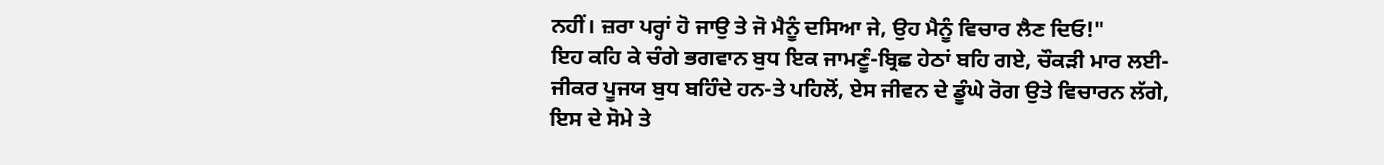ਨਹੀਂ। ਜ਼ਰਾ ਪਰ੍ਹਾਂ ਹੋ ਜਾਉ ਤੇ ਜੋ ਮੈਨੂੰ ਦਸਿਆ ਜੇ, ਉਹ ਮੈਨੂੰ ਵਿਚਾਰ ਲੈਣ ਦਿਓ!"
ਇਹ ਕਹਿ ਕੇ ਚੰਗੇ ਭਗਵਾਨ ਬੁਧ ਇਕ ਜਾਮਣੂੰ-ਬ੍ਰਿਛ ਹੇਠਾਂ ਬਹਿ ਗਏ, ਚੌਕੜੀ ਮਾਰ ਲਈ-ਜੀਕਰ ਪੂਜਯ ਬੁਧ ਬਹਿੰਦੇ ਹਨ-ਤੇ ਪਹਿਲੋਂ, ਏਸ ਜੀਵਨ ਦੇ ਡੂੰਘੇ ਰੋਗ ਉਤੇ ਵਿਚਾਰਨ ਲੱਗੇ, ਇਸ ਦੇ ਸੋਮੇ ਤੇ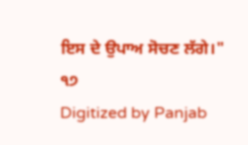ਇਸ ਦੇ ਉਪਾਅ ਸੋਚਣ ਲੱਗੇ।"
੧੭
Digitized by Panjab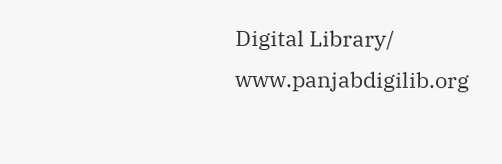Digital Library/ www.panjabdigilib.org